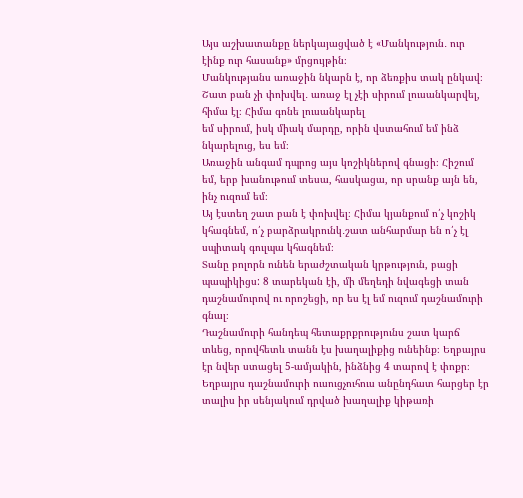Այս աշխատանքը ներկայացված է «Մանկություն․ ուր էինք ուր հասանք» մրցույթին։
Մանկությանս առաջին նկարն է, որ ձեռքիս տակ ընկավ։
Շատ բան չի փոխվել․ առաջ էլ չէի սիրում լուսանկարվել, հիմա էլ։ Հիմա գոնե լուսանկարել
եմ սիրում, իսկ միակ մարդը, որին վստահում եմ ինձ նկարելուց, ես եմ։
Առաջին անգամ դպրոց այս կոշիկներով գնացի։ Հիշում եմ, երբ խանութում տեսա, հասկացա, որ սրանք այն են, ինչ ուզում եմ։
Այ էստեղ շատ բան է փոխվել։ Հիմա կյանքում ո՛չ կոշիկ կհագնեմ, ո՛չ բարձրակրունկ․շատ անհարմար են ո՛չ էլ սպիտակ գուլպա կհագնեմ։
Տանը բոլորն ունեն երաժշտական կրթություն, բացի պապիկիցս: 8 տարեկան էի, մի մեղեդի նվագեցի տան դաշնամուրով ու որոշեցի, որ ես էլ եմ ուզում դաշնամուրի գնալ։
Դաշնամուրի հանդեպ հետաքրքրությունս շատ կարճ տևեց, որովհետև տանն էս խաղալիքից ունեինք։ Եղբայրս էր նվեր ստացել 5-ամյակին, ինձնից 4 տարով է փոքր։
Եղբայրս դաշնամուրի ուսուցչուհուս անընդհատ հարցեր էր տալիս իր սենյակում դրված խաղալիք կիթառի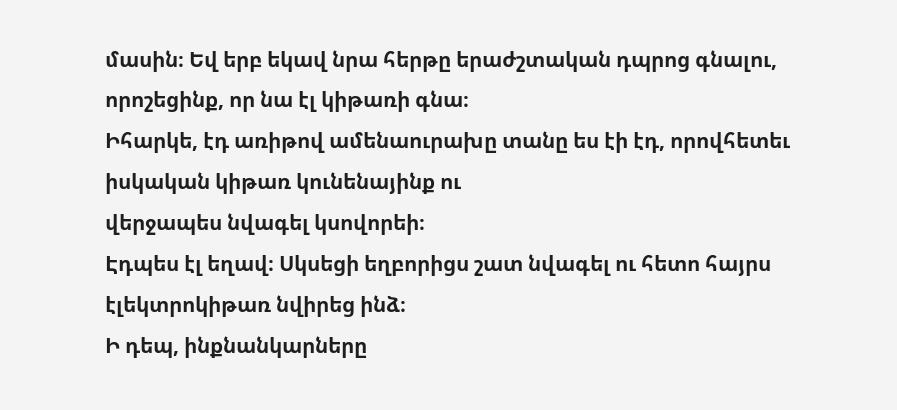մասին։ Եվ երբ եկավ նրա հերթը երաժշտական դպրոց գնալու, որոշեցինք, որ նա էլ կիթառի գնա։
Իհարկե, էդ առիթով ամենաուրախը տանը ես էի էդ, որովհետեւ իսկական կիթառ կունենայինք ու
վերջապես նվագել կսովորեի։
Էդպես էլ եղավ։ Սկսեցի եղբորիցս շատ նվագել ու հետո հայրս էլեկտրոկիթառ նվիրեց ինձ։
Ի դեպ, ինքնանկարները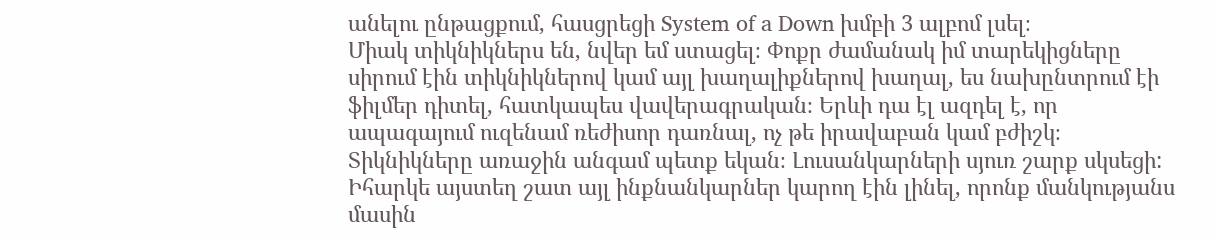անելու ընթացքում, հասցրեցի System of a Down խմբի 3 ալբոմ լսել։
Միակ տիկնիկներս են, նվեր եմ ստացել։ Փոքր ժամանակ իմ տարեկիցները սիրում էին տիկնիկներով կամ այլ խաղալիքներով խաղալ, ես նախընտրում էի ֆիլմեր դիտել, հատկապես վավերագրական։ Երևի դա էլ ազդել է, որ ապագայում ուզենամ ռեժիսոր դառնալ, ոչ թե իրավաբան կամ բժիշկ։
Տիկնիկները առաջին անգամ պետք եկան։ Լուսանկարների սյուռ շարք սկսեցի:
Իհարկե այստեղ շատ այլ ինքնանկարներ կարող էին լինել, որոնք մանկությանս մասին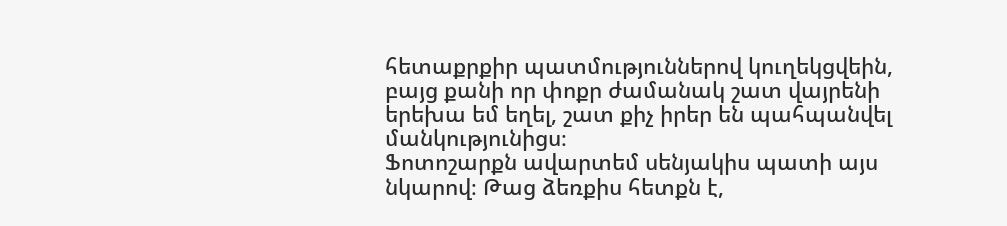հետաքրքիր պատմություններով կուղեկցվեին, բայց քանի որ փոքր ժամանակ շատ վայրենի երեխա եմ եղել, շատ քիչ իրեր են պահպանվել մանկությունիցս։
Ֆոտոշարքն ավարտեմ սենյակիս պատի այս նկարով։ Թաց ձեռքիս հետքն է,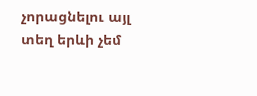չորացնելու այլ տեղ երևի չեմ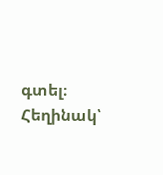գտել։
Հեղինակ՝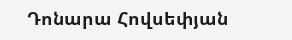Դոնարա Հովսեփյան